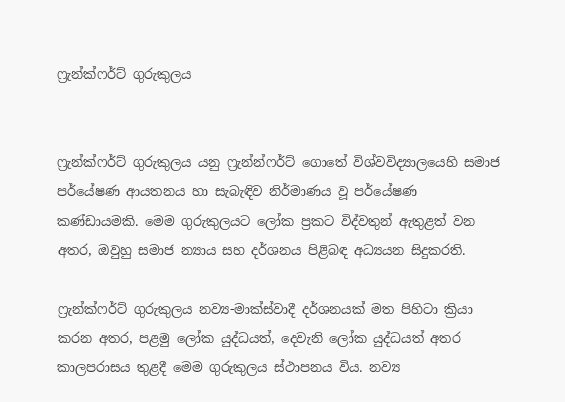ෆ්‍රැන්ක්ෆර්ට් ගුරුකුලය


ෆ්‍රැන්ක්ෆර්ට් ගුරුකුලය යනු ෆ්‍රැන්න්ෆර්ට් ගොතේ විශ්වවිද්‍යාලයෙහි සමාජ පර්යේෂණ ආයතනය හා සැබැඳිව නිර්මාණය වූ පර්යේෂණ කණ්ඩායමකි. මෙම ගුරුකුලයට ලෝක ප්‍රකට විද්වතුන් ඇතුළත් වන අතර, ඔවුහු සමාජ න්‍යාය සහ දර්ශනය පිළිබඳ අධ්‍යයන සිදුකරති.

ෆ්‍රැන්ක්ෆර්ට් ගුරුකුලය නව්‍ය-මාක්ස්වාදී දර්ශනයක් මත පිහිටා ක්‍රියා කරන අතර, පළමු ලෝක යුද්ධයත්, දෙවැනි ලෝක යුද්ධයත් අතර කාලපරාසය තුළදී මෙම ගුරුකුලය ස්ථාපනය විය. නව්‍ය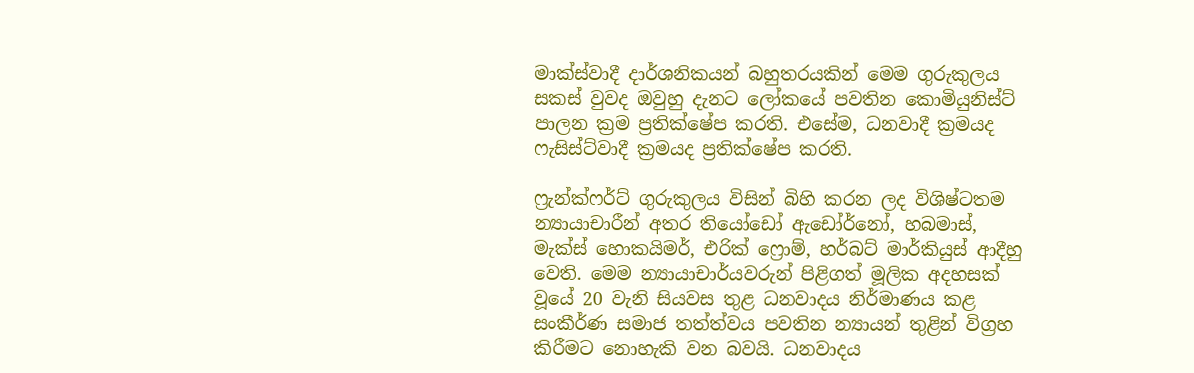මාක්ස්වාදී දාර්ශනිකයන් බහුතරයකින් මෙම ගුරුකුලය සකස් වුවද ඔවුහු දැනට ලෝකයේ පවතින කොමියුනිස්ට් පාලන ක්‍රම ප්‍රතික්ෂේප කරති. එසේම, ධනවාදී ක්‍රමයද ෆැසිස්ට්වාදී ක්‍රමයද ප්‍රතික්ෂේප කරති.

ෆ්‍රැන්ක්ෆර්ට් ගුරුකුලය විසින් බිහි කරන ලද විශිෂ්ටතම න්‍යායාචාරීන් අතර තියෝඩෝ ඇඩෝර්නෝ, හබමාස්, මැක්ස් හොකයිමර්, එරික් ෆ්‍රොම්, හර්බට් මාර්කියුස් ආදීහු වෙති. මෙම න්‍යායාචාර්යවරුන් පිළිගත් මූලික අදහසක් වූයේ 20 වැනි සියවස තුළ ධනවාදය නිර්මාණය කළ සංකීර්ණ සමාජ තත්ත්වය පවතින න්‍යායන් තුළින් විග්‍රහ කිරීමට නොහැකි වන බවයි. ධනවාදය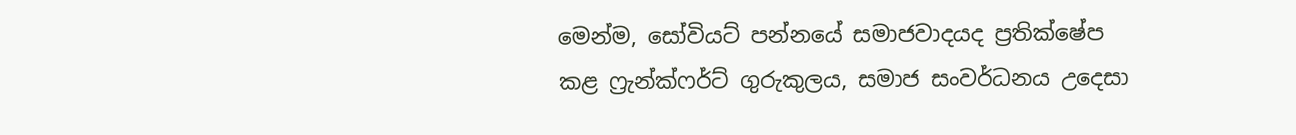මෙන්ම, සෝවියට් පන්නයේ සමාජවාදයද ප්‍රතික්ෂේප කළ ෆ්‍රැන්ක්ෆර්ට් ගුරුකුලය, සමාජ සංවර්ධනය උදෙසා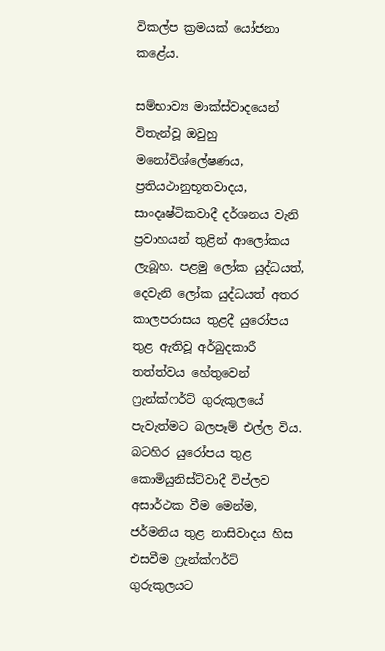විකල්ප ක්‍රමයක් යෝජනා කළේය.

සම්භාව්‍ය මාක්ස්වාදයෙන් විතැන්වූ ඔවුහු මනෝවිශ්ලේෂණය, ප්‍රතියථානුභූතවාදය, සාංදෘෂ්ටිකවාදී දර්ශනය වැනි ප්‍රවාහයන් තුළින් ආලෝකය ලැබූහ. පළමු ලෝක යුද්ධයත්, දෙවැනි ලෝක යුද්ධයත් අතර කාලපරාසය තුළදී යුරෝපය තුළ ඇතිවූ අර්බුදකාරී තත්ත්වය හේතුවෙන් ෆ්‍රැන්ක්ෆර්ට් ගුරුකුලයේ පැවැත්මට බලපෑම් එල්ල විය. බටහිර යුරෝපය තුළ කොමියුනිස්ට්වාදී විප්ලව අසාර්ථක වීම මෙන්ම, ජර්මනිය තුළ නාසිවාදය හිස එසවීම ෆ්‍රැන්ක්ෆර්ට් ගුරුකුලයට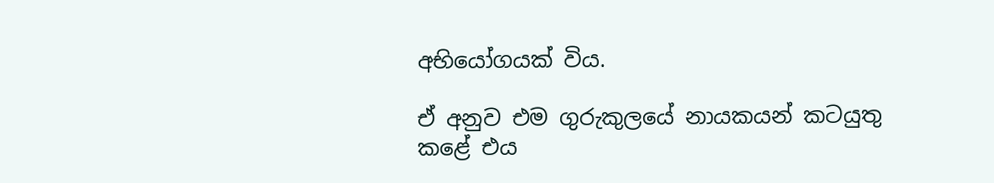අභියෝගයක් විය.

ඒ අනුව එම ගුරුකුලයේ නායකයන් කටයුතු කළේ එය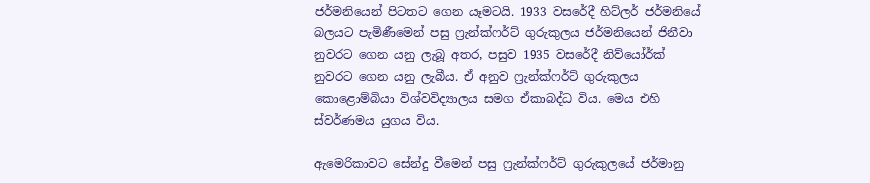ජර්මනියෙන් පිටතට ගෙන යෑමටයි. 1933 වසරේදී හිට්ලර් ජර්මනියේ බලයට පැමිණීමෙන් පසු ෆ්‍රැන්ක්ෆර්ට් ගුරුකුලය ජර්මනියෙන් ජිනීවා නුවරට ගෙන යනු ලැබූ අතර, පසුව 1935 වසරේදී නිව්යෝර්ක්  නුවරට ගෙන යනු ලැබීය. ඒ අනුව ෆ්‍රැන්ක්ෆර්ට් ගුරුකුලය කොළොම්බියා විශ්වවිද්‍යාලය සමග ඒකාබද්ධ විය. මෙය එහි ස්වර්ණමය යුගය විය.

ඇමෙරිකාවට සේන්දු වීමෙන් පසු ෆ්‍රැන්ක්ෆර්ට් ගුරුකුලයේ ජර්මානු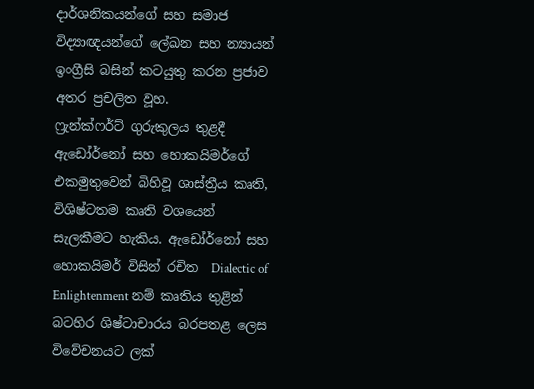දාර්ශනිකයන්ගේ සහ සමාජ විද්‍යාඥයන්ගේ ලේඛන සහ න්‍යායන් ඉංග්‍රීසි බසින් කටයුතු කරන ප්‍රජාව අතර ප්‍රචලිත වූහ.
ෆ්‍රැන්ක්ෆර්ට් ගුරුකුලය තුළදී ඇඩෝර්නෝ සහ හොකයිමර්ගේ එකමුතුවෙන් බිහිවූ ශාස්ත්‍රීය කෘති, විශිෂ්ටතම කෘති වශයෙන් සැලකීමට හැකිය. ඇඩෝර්නෝ සහ හොකයිමර් විසින් රචිත  Dialectic of Enlightenment නම් කෘතිය තුළින් බටහිර ශිෂ්ටාචාරය බරපතළ ලෙස විවේචනයට ලක්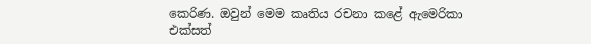කෙරිණ. ඔවුන් මෙම කෘතිය රචනා කළේ ඇමෙරිකා එක්සත්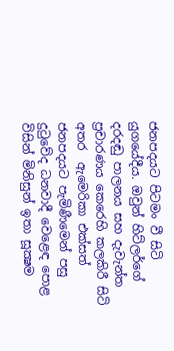ජනපදයට පිටමං වී සිටි යුගයේදීය. ඔවුන් හිට්ලර්ගේ දරදඬු පාලනය සහ දැවැන්ත ප්‍රචාරණය කෙරෙහි කලකිරී සිටි අතර  ඇමෙරිකා එක්සත් ජනපදයට පැමිණීමෙන් පසු දුටුවේද ධනවාදී වෙළෙඳ පොළ විසින් මිනිසුන් ඉතා සූක්‍ෂම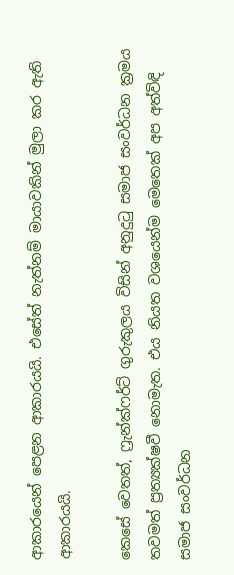ආකාරයෙන් පෙළන ආකාරයයි. එසේත් නැත්නම් මායාවකින් මුලා කර ඇති ආකාරයයි.

කෙසේ වෙතත්, ෆ්‍රැන්ක්ෆර්ට් ගුරුකුලය විසින් අනුදුටු සමාජ සංවර්ධන ක්‍රමය තවමත් ප්‍රත්‍යක්ෂවී නොමැත. එය නියත වශයෙන්ම මෙතෙක් අප අත්විඳි සමාජ සංවර්ධන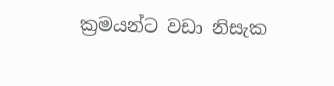ක්‍රමයන්ට වඩා නිසැක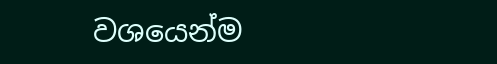වශයෙන්ම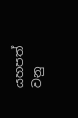යහපත් වනු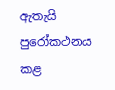ඇතැයි පුරෝකථනය කළ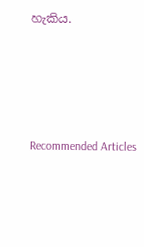හැකිය.





Recommended Articles